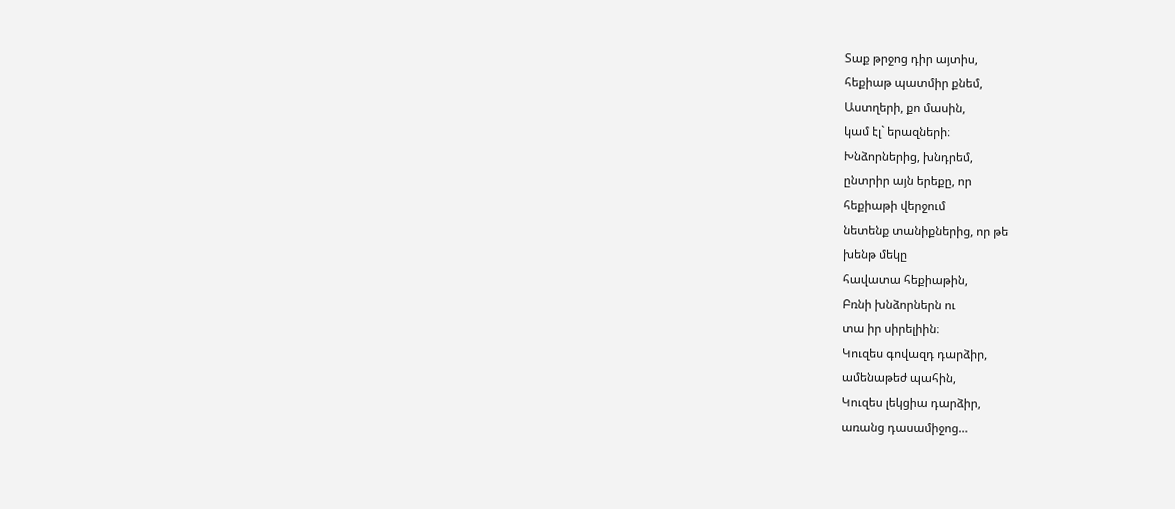Տաք թրջոց դիր այտիս,
հեքիաթ պատմիր քնեմ,
Աստղերի, քո մասին,
կամ էլ` երազների։
Խնձորներից, խնդրեմ,
ընտրիր այն երեքը, որ
հեքիաթի վերջում
նետենք տանիքներից, որ թե
խենթ մեկը
հավատա հեքիաթին,
Բռնի խնձորներն ու
տա իր սիրելիին։
Կուզես գովազդ դարձիր,
ամենաթեժ պահին,
Կուզես լեկցիա դարձիր,
առանց դասամիջոց…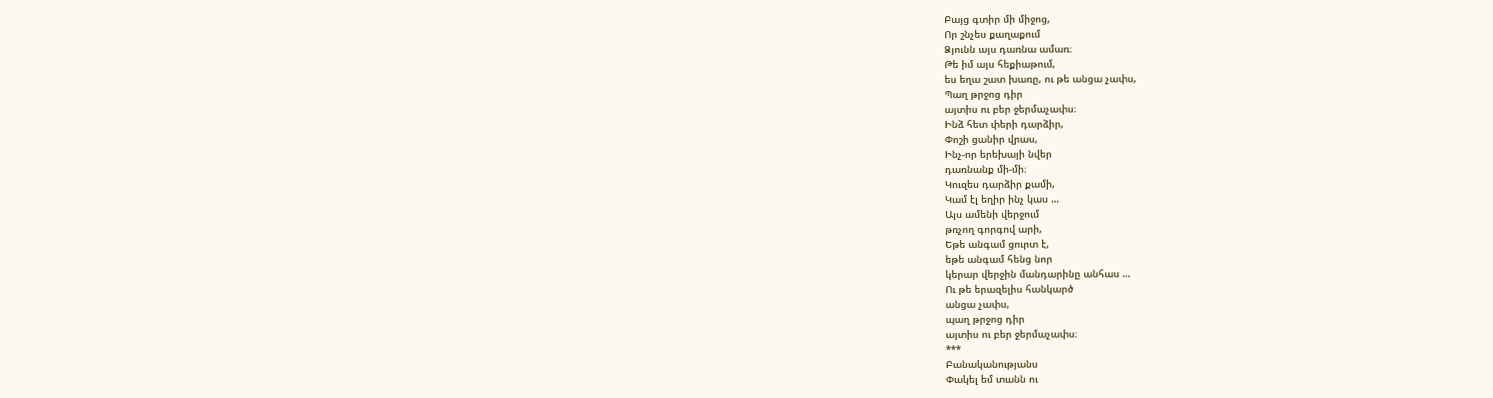Բայց գտիր մի միջոց,
Որ շնչես քաղաքում
Ձյունն այս դառնա ամառ։
Թե իմ այս հեքիաթում,
ես եղա շատ խառը, ու թե անցա չափս,
Պաղ թրջոց դիր
այտիս ու բեր ջերմաչափս։
Ինձ հետ փերի դարձիր,
Փոշի ցանիր վրաս,
Ինչ-որ երեխայի նվեր
դառնանք մի-մի։
Կուզես դարձիր քամի,
Կամ էլ եղիր ինչ կաս …
Այս ամենի վերջում
թռչող գորգով արի,
Եթե անգամ ցուրտ է,
եթե անգամ հենց նոր
կերար վերջին մանդարինը անհաս …
Ու թե երազելիս հանկարծ
անցա չափս,
պաղ թրջոց դիր
այտիս ու բեր ջերմաչափս։
***
Բանականությանս
Փակել եմ տանն ու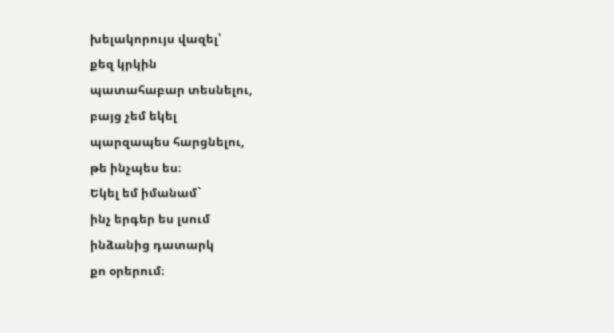խելակորույս վազել՝
քեզ կրկին
պատահաբար տեսնելու,
բայց չեմ եկել
պարզապես հարցնելու,
թե ինչպես ես։
Եկել եմ իմանամ`
ինչ երգեր ես լսում
ինձանից դատարկ
քո օրերում։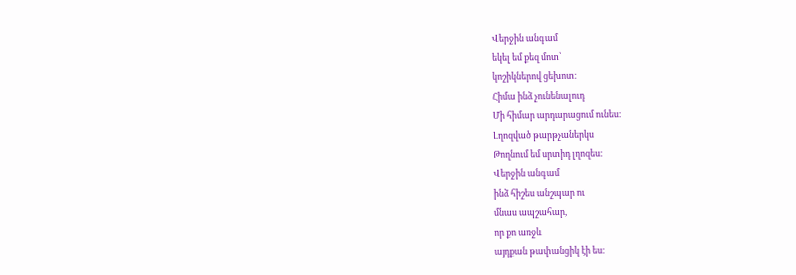Վերջին անգամ
եկել եմ քեզ մոտ՝
կոշիկներով ցեխոտ։
Հիմա ինձ չունենալուդ
Մի հիմար արդարացում ունես։
Լղոզված թարթչաներկս
Թողնում եմ սրտիդ լղոզես։
Վերջին անգամ
ինձ հիշես անշպար ու
մնաս ապշահար,
որ քո առջև
այդքան թափանցիկ էի ես։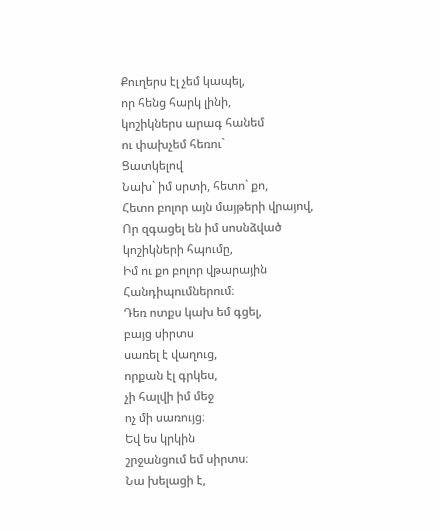Քուղերս էլ չեմ կապել,
որ հենց հարկ լինի,
կոշիկներս արագ հանեմ
ու փախչեմ հեռու`
Ցատկելով
Նախ` իմ սրտի, հետո` քո,
Հետո բոլոր այն մայթերի վրայով,
Որ զգացել են իմ սոսնձված
կոշիկների հպումը,
Իմ ու քո բոլոր վթարային
Հանդիպումներում։
Դեռ ոտքս կախ եմ գցել,
բայց սիրտս
սառել է վաղուց,
որքան էլ գրկես,
չի հալվի իմ մեջ
ոչ մի սառույց։
Եվ ես կրկին
շրջանցում եմ սիրտս։
Նա խելացի է,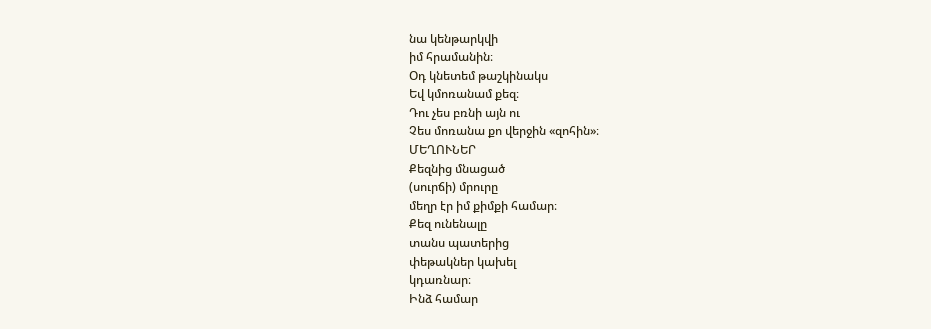նա կենթարկվի
իմ հրամանին։
Օդ կնետեմ թաշկինակս
Եվ կմոռանամ քեզ։
Դու չես բռնի այն ու
Չես մոռանա քո վերջին «զոհին»։
ՄԵՂՈՒՆԵՐ
Քեզնից մնացած
(սուրճի) մրուրը
մեղր էր իմ քիմքի համար։
Քեզ ունենալը
տանս պատերից
փեթակներ կախել
կդառնար։
Ինձ համար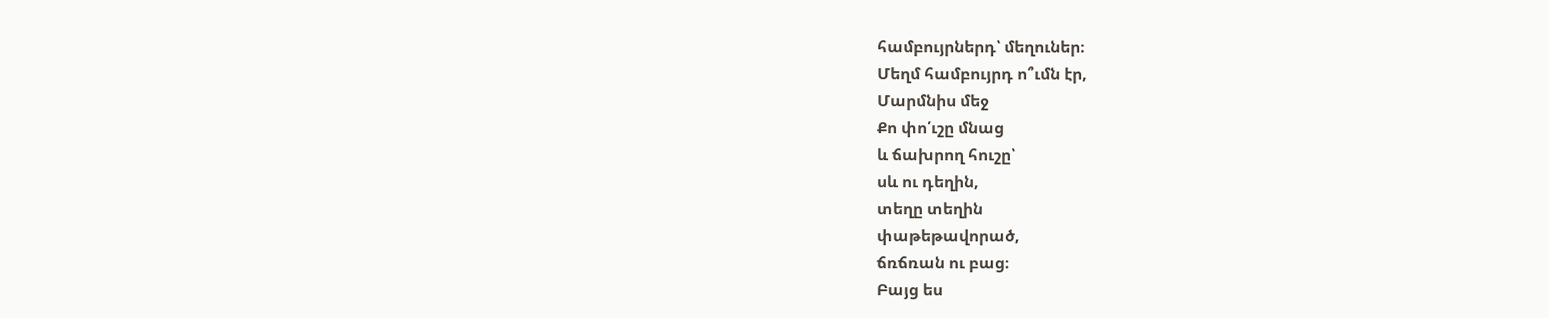համբույրներդ՝ մեղուներ։
Մեղմ համբույրդ ո՞ւմն էր,
Մարմնիս մեջ
Քո փո՛ւշը մնաց
և ճախրող հուշը՝
սև ու դեղին,
տեղը տեղին
փաթեթավորած,
ճռճռան ու բաց։
Բայց ես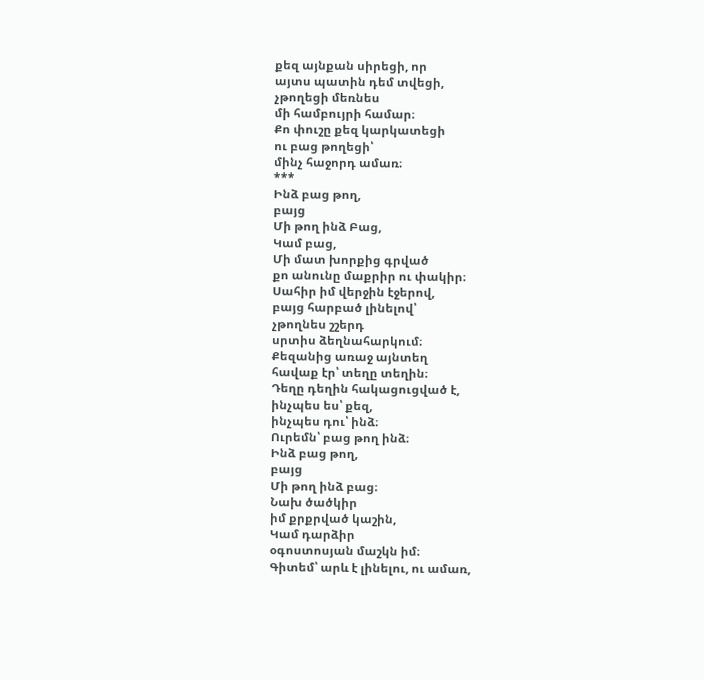քեզ այնքան սիրեցի, որ
այտս պատին դեմ տվեցի,
չթողեցի մեռնես
մի համբույրի համար։
Քո փուշը քեզ կարկատեցի
ու բաց թողեցի՝
մինչ հաջորդ ամառ։
***
Ինձ բաց թող,
բայց
Մի թող ինձ Բաց,
Կամ բաց,
Մի մատ խորքից գրված
քո անունը մաքրիր ու փակիր։
Սահիր իմ վերջին էջերով,
բայց հարբած լինելով՝
չթողնես շշերդ
սրտիս ձեղնահարկում։
Քեզանից առաջ այնտեղ
հավաք էր՝ տեղը տեղին։
Դեղը դեղին հակացուցված է,
ինչպես ես՝ քեզ,
ինչպես դու՝ ինձ։
Ուրեմն՝ բաց թող ինձ։
Ինձ բաց թող,
բայց
Մի թող ինձ բաց։
Նախ ծածկիր
իմ քրքրված կաշին,
Կամ դարձիր
օգոստոսյան մաշկն իմ։
Գիտեմ՝ արև է լինելու, ու ամառ,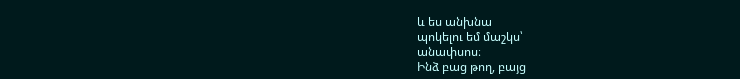և ես անխնա
պոկելու եմ մաշկս՝
անափսոս։
Ինձ բաց թող, բայց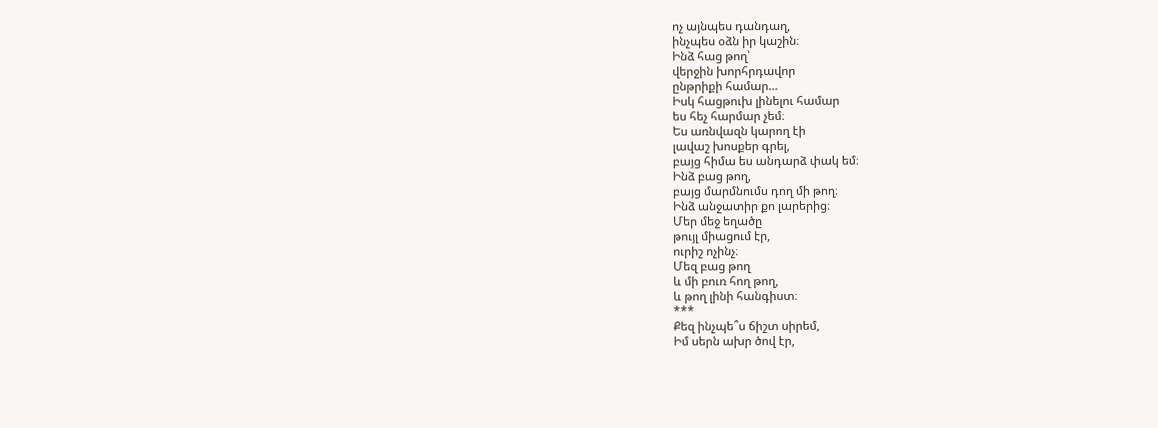ոչ այնպես դանդաղ,
ինչպես օձն իր կաշին։
Ինձ հաց թող՝
վերջին խորհրդավոր
ընթրիքի համար…
Իսկ հացթուխ լինելու համար
ես հեչ հարմար չեմ։
Ես առնվազն կարող էի
լավաշ խոսքեր գրել,
բայց հիմա ես անդարձ փակ եմ։
Ինձ բաց թող,
բայց մարմնումս դող մի թող։
Ինձ անջատիր քո լարերից։
Մեր մեջ եղածը
թույլ միացում էր,
ուրիշ ոչինչ։
Մեզ բաց թող
և մի բուռ հող թող,
և թող լինի հանգիստ։
***
Քեզ ինչպե՞ս ճիշտ սիրեմ,
Իմ սերն ախր ծով էր,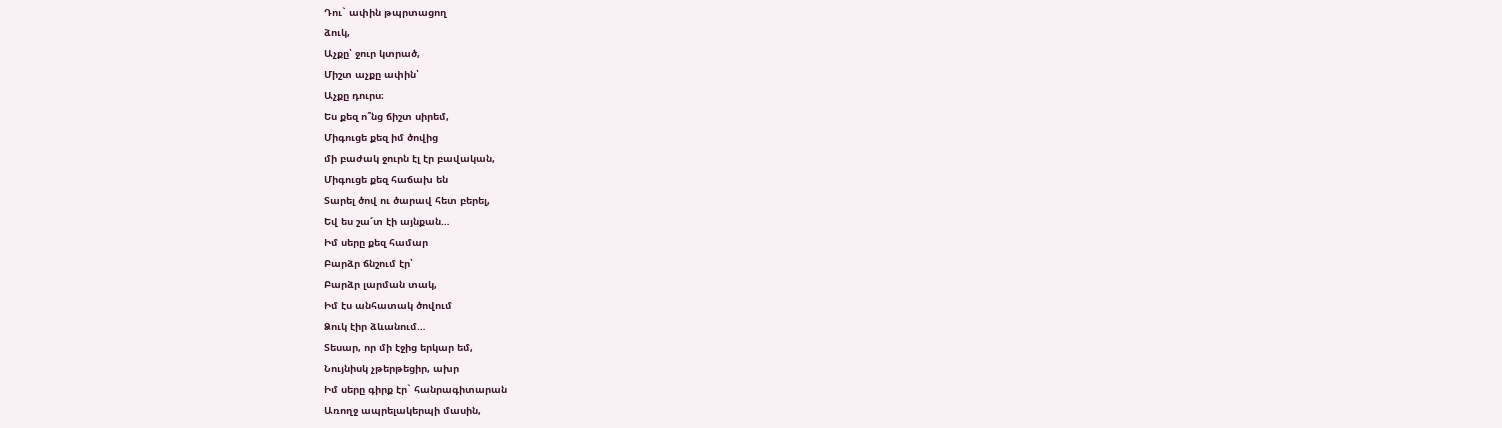Դու` ափին թպրտացող
ձուկ,
Աչքը՝ ջուր կտրած,
Միշտ աչքը ափին՝
Աչքը դուրս։
Ես քեզ ո՞նց ճիշտ սիրեմ,
Միգուցե քեզ իմ ծովից
մի բաժակ ջուրն էլ էր բավական,
Միգուցե քեզ հաճախ են
Տարել ծով ու ծարավ հետ բերել,
Եվ ես շա՜տ էի այնքան…
Իմ սերը քեզ համար
Բարձր ճնշում էր՝
Բարձր լարման տակ,
Իմ էս անհատակ ծովում
Ձուկ էիր ձևանում…
Տեսար, որ մի էջից երկար եմ,
Նույնիսկ չթերթեցիր, ախր
Իմ սերը գիրք էր` հանրագիտարան
Առողջ ապրելակերպի մասին,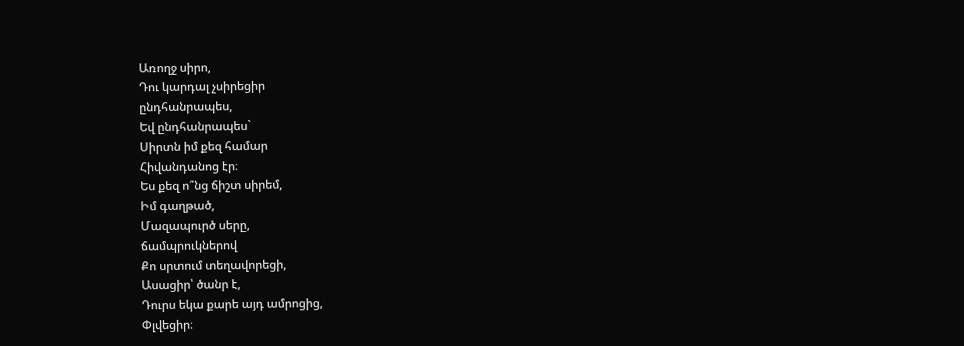Առողջ սիրո,
Դու կարդալ չսիրեցիր
ընդհանրապես,
Եվ ընդհանրապես`
Սիրտն իմ քեզ համար
Հիվանդանոց էր։
Ես քեզ ո՞նց ճիշտ սիրեմ,
Իմ գաղթած,
Մազապուրծ սերը,
ճամպրուկներով
Քո սրտում տեղավորեցի,
Ասացիր՝ ծանր է,
Դուրս եկա քարե այդ ամրոցից,
Փլվեցիր։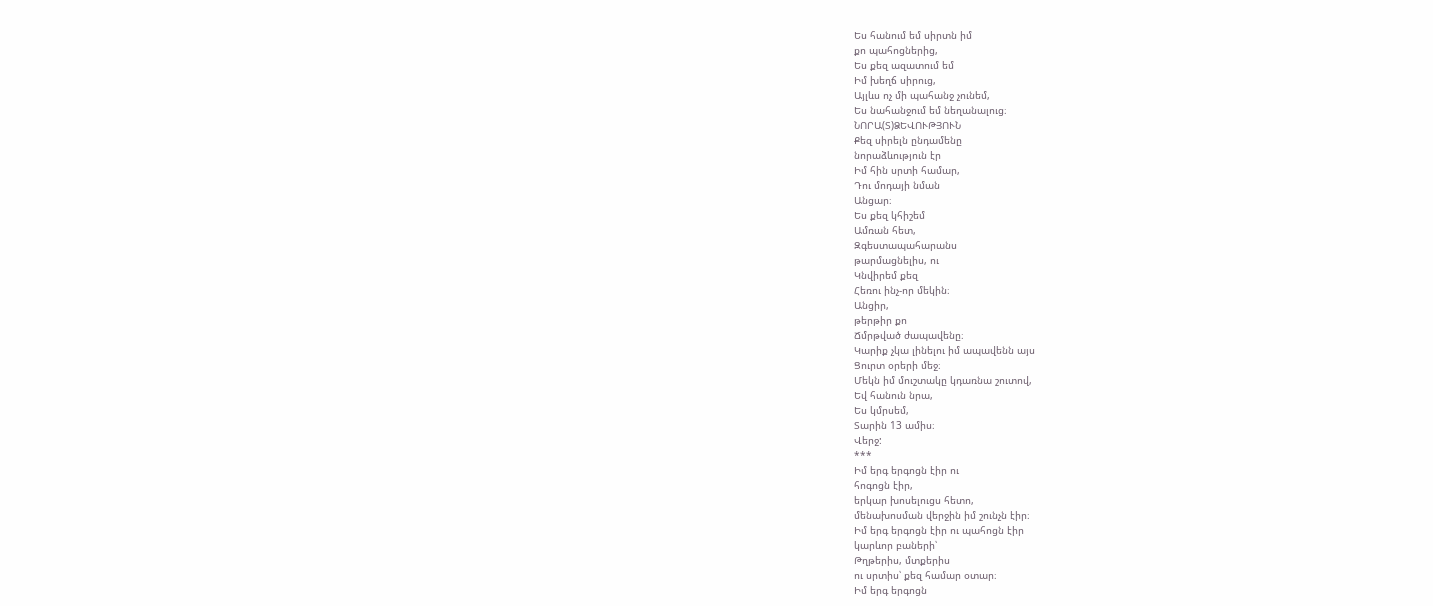Ես հանում եմ սիրտն իմ
քո պահոցներից,
Ես քեզ ազատում եմ
Իմ խեղճ սիրուց,
Այլևս ոչ մի պահանջ չունեմ,
Ես նահանջում եմ նեղանալուց։
ՆՈՐԱ(Տ)ՁԵՎՈՒԹՅՈՒՆ
Քեզ սիրելն ընդամենը
նորաձևություն էր
Իմ հին սրտի համար,
Դու մոդայի նման
Անցար։
Ես քեզ կհիշեմ
Ամռան հետ,
Զգեստապահարանս
թարմացնելիս, ու
Կնվիրեմ քեզ
Հեռու ինչ-որ մեկին։
Անցիր,
թերթիր քո
Ճմրթված ժապավենը։
Կարիք չկա լինելու իմ ապավենն այս
Ցուրտ օրերի մեջ։
Մեկն իմ մուշտակը կդառնա շուտով,
Եվ հանուն նրա,
Ես կմրսեմ,
Տարին 13 ամիս։
Վերջ:
***
Իմ երգ երգոցն էիր ու
հոգոցն էիր,
երկար խոսելուցս հետո,
մենախոսման վերջին իմ շունչն էիր։
Իմ երգ երգոցն էիր ու պահոցն էիր
կարևոր բաների՝
Թղթերիս, մտքերիս
ու սրտիս՝ քեզ համար օտար։
Իմ երգ երգոցն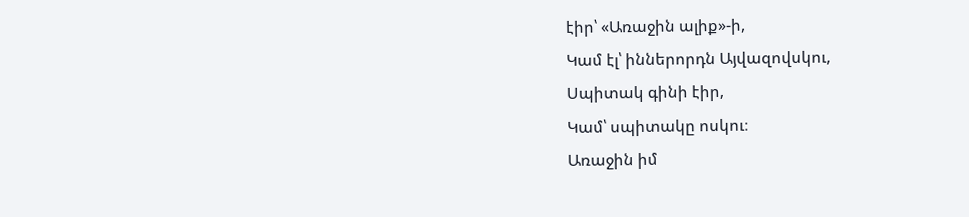էիր՝ «Առաջին ալիք»-ի,
Կամ էլ՝ իններորդն Այվազովսկու,
Սպիտակ գինի էիր,
Կամ՝ սպիտակը ոսկու։
Առաջին իմ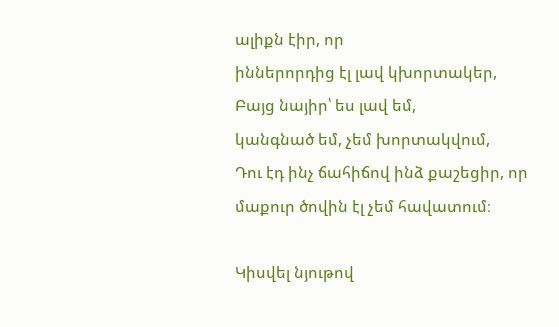ալիքն էիր, որ
իններորդից էլ լավ կխորտակեր,
Բայց նայիր՝ ես լավ եմ,
կանգնած եմ, չեմ խորտակվում,
Դու էդ ինչ ճահիճով ինձ քաշեցիր, որ
մաքուր ծովին էլ չեմ հավատում։

Կիսվել նյութով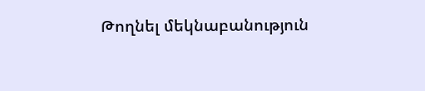Թողնել մեկնաբանություն